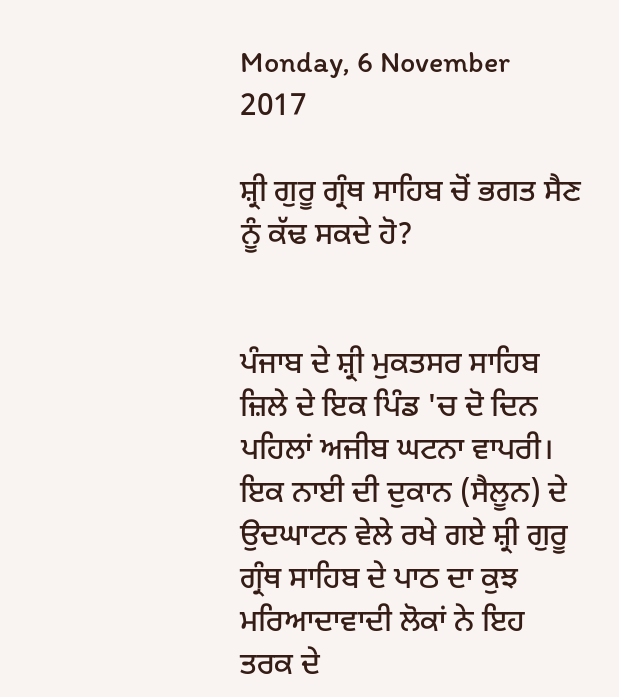Monday, 6 November 2017

ਸ਼੍ਰੀ ਗੁਰੂ ਗ੍ਰੰਥ ਸਾਹਿਬ ਚੋਂ ਭਗਤ ਸੈਣ ਨੂੰ ਕੱਢ ਸਕਦੇ ਹੋ?


ਪੰਜਾਬ ਦੇ ਸ਼੍ਰੀ ਮੁਕਤਸਰ ਸਾਹਿਬ ਜ਼ਿਲੇ ਦੇ ਇਕ ਪਿੰਡ 'ਚ ਦੋ ਦਿਨ ਪਹਿਲਾਂ ਅਜੀਬ ਘਟਨਾ ਵਾਪਰੀ। ਇਕ ਨਾਈ ਦੀ ਦੁਕਾਨ (ਸੈਲੂਨ) ਦੇ ਉਦਘਾਟਨ ਵੇਲੇ ਰਖੇ ਗਏ ਸ਼੍ਰੀ ਗੁਰੂ ਗ੍ਰੰਥ ਸਾਹਿਬ ਦੇ ਪਾਠ ਦਾ ਕੁਝ ਮਰਿਆਦਾਵਾਦੀ ਲੋਕਾਂ ਨੇ ਇਹ ਤਰਕ ਦੇ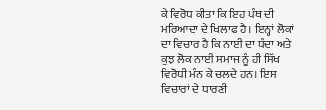ਕੇ ਵਿਰੋਧ ਕੀਤਾ ਕਿ ਇਹ ਪੰਥ ਦੀ ਮਰਿਆਦਾ ਦੇ ਖਿਲਾਫ ਹੈ। ਇਨ੍ਹਾਂ ਲੋਕਾਂ ਦਾ ਵਿਚਾਰ ਹੈ ਕਿ ਨਾਈ ਦਾ ਧੰਦਾ ਅਤੇ ਕੁਝ ਲੋਕ ਨਾਈ ਸਮਾਜ ਨੂੰ ਹੀ ਸਿੱਖ ਵਿਰੋਧੀ ਮੰਨ ਕੇ ਚਲਦੇ ਹਨ। ਇਸ ਵਿਚਾਰਾਂ ਦੇ ਧਾਰਣੀ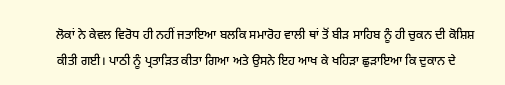ਲੋਕਾਂ ਨੇ ਕੇਵਲ ਵਿਰੋਧ ਹੀ ਨਹੀਂ ਜਤਾਇਆ ਬਲਕਿ ਸਮਾਰੋਹ ਵਾਲੀ ਥਾਂ ਤੋਂ ਬੀੜ ਸਾਹਿਬ ਨੂੰ ਹੀ ਚੁਕਨ ਦੀ ਕੋਸ਼ਿਸ਼ ਕੀਤੀ ਗਈ। ਪਾਠੀ ਨੂੰ ਪ੍ਰਤਾੜਿਤ ਕੀਤਾ ਗਿਆ ਅਤੇ ਉਸਨੇ ਇਹ ਆਖ ਕੇ ਖਹਿੜਾ ਛੁੜਾਇਆ ਕਿ ਦੁਕਾਨ ਦੇ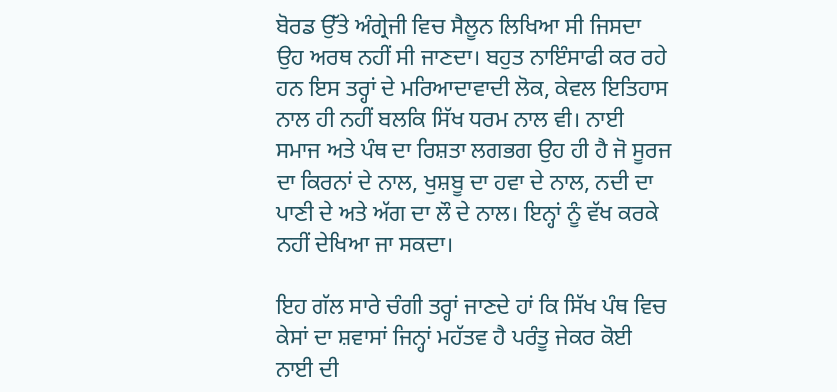ਬੋਰਡ ਉੱਤੇ ਅੰਗ੍ਰੇਜੀ ਵਿਚ ਸੈਲੂਨ ਲਿਖਿਆ ਸੀ ਜਿਸਦਾ ਉਹ ਅਰਥ ਨਹੀਂ ਸੀ ਜਾਣਦਾ। ਬਹੁਤ ਨਾਇੰਸਾਫੀ ਕਰ ਰਹੇ ਹਨ ਇਸ ਤਰ੍ਹਾਂ ਦੇ ਮਰਿਆਦਾਵਾਦੀ ਲੋਕ, ਕੇਵਲ ਇਤਿਹਾਸ ਨਾਲ ਹੀ ਨਹੀਂ ਬਲਕਿ ਸਿੱਖ ਧਰਮ ਨਾਲ ਵੀ। ਨਾਈ ਸਮਾਜ ਅਤੇ ਪੰਥ ਦਾ ਰਿਸ਼ਤਾ ਲਗਭਗ ਉਹ ਹੀ ਹੈ ਜੋ ਸੂਰਜ ਦਾ ਕਿਰਨਾਂ ਦੇ ਨਾਲ, ਖੁਸ਼ਬੂ ਦਾ ਹਵਾ ਦੇ ਨਾਲ, ਨਦੀ ਦਾ ਪਾਣੀ ਦੇ ਅਤੇ ਅੱਗ ਦਾ ਲੌ ਦੇ ਨਾਲ। ਇਨ੍ਹਾਂ ਨੂੰ ਵੱਖ ਕਰਕੇ ਨਹੀਂ ਦੇਖਿਆ ਜਾ ਸਕਦਾ।

ਇਹ ਗੱਲ ਸਾਰੇ ਚੰਗੀ ਤਰ੍ਹਾਂ ਜਾਣਦੇ ਹਾਂ ਕਿ ਸਿੱਖ ਪੰਥ ਵਿਚ ਕੇਸਾਂ ਦਾ ਸ਼ਵਾਸਾਂ ਜਿਨ੍ਹਾਂ ਮਹੱਤਵ ਹੈ ਪਰੰਤੂ ਜੇਕਰ ਕੋਈ ਨਾਈ ਦੀ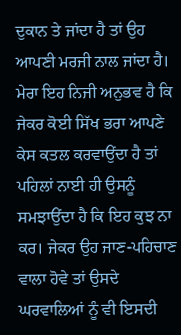ਦੁਕਾਨ ਤੇ ਜਾਂਦਾ ਹੈ ਤਾਂ ਉਹ ਆਪਣੀ ਮਰਜੀ ਨਾਲ ਜਾਂਦਾ ਹੈ। ਮੇਰਾ ਇਹ ਨਿਜੀ ਅਨੁਭਵ ਹੈ ਕਿ ਜੇਕਰ ਕੋਈ ਸਿੱਖ ਭਰਾ ਆਪਣੇ ਕੇਸ ਕਤਲ ਕਰਵਾਉਂਦਾ ਹੈ ਤਾਂ ਪਹਿਲਾਂ ਨਾਈ ਹੀ ਉਸਨੂੰ ਸਮਝਾਉਂਦਾ ਹੈ ਕਿ ਇਹ ਕੁਝ ਨਾ ਕਰ। ਜੇਕਰ ਉਹ ਜਾਣ-ਪਹਿਚਾਣ ਵਾਲਾ ਹੋਵੇ ਤਾਂ ਉਸਦੇ ਘਰਵਾਲਿਆਂ ਨੂੰ ਵੀ ਇਸਦੀ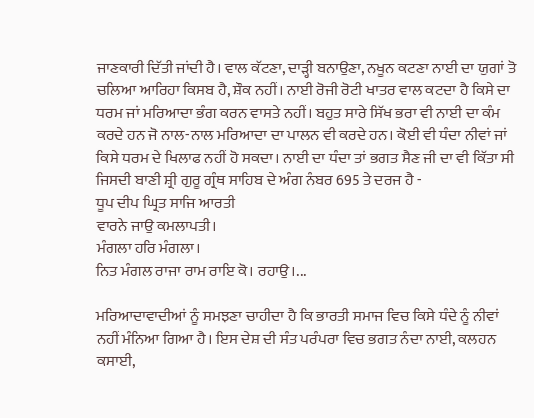ਜਾਣਕਾਰੀ ਦਿੱਤੀ ਜਾਂਦੀ ਹੈ। ਵਾਲ ਕੱਟਣਾ, ਦਾੜ੍ਹੀ ਬਨਾਉਣਾ, ਨਖੂਨ ਕਟਣਾ ਨਾਈ ਦਾ ਯੁਗਾਂ ਤੋ ਚਲਿਆ ਆਰਿਹਾ ਕਿਸਬ ਹੈ, ਸ਼ੌਕ ਨਹੀਂ। ਨਾਈ ਰੋਜੀ ਰੋਟੀ ਖਾਤਰ ਵਾਲ ਕਟਦਾ ਹੈ ਕਿਸੇ ਦਾ ਧਰਮ ਜਾਂ ਮਰਿਆਦਾ ਭੰਗ ਕਰਨ ਵਾਸਤੇ ਨਹੀਂ। ਬਹੁਤ ਸਾਰੇ ਸਿੱਖ ਭਰਾ ਵੀ ਨਾਈ ਦਾ ਕੰਮ ਕਰਦੇ ਹਨ ਜੋ ਨਾਲ-ਨਾਲ ਮਰਿਆਦਾ ਦਾ ਪਾਲਨ ਵੀ ਕਰਦੇ ਹਨ। ਕੋਈ ਵੀ ਧੰਦਾ ਨੀਵਾਂ ਜਾਂ ਕਿਸੇ ਧਰਮ ਦੇ ਖਿਲਾਫ ਨਹੀਂ ਹੋ ਸਕਦਾ। ਨਾਈ ਦਾ ਧੰਦਾ ਤਾਂ ਭਗਤ ਸੈਣ ਜੀ ਦਾ ਵੀ ਕਿੱਤਾ ਸੀ ਜਿਸਦੀ ਬਾਣੀ ਸ਼੍ਰੀ ਗੁਰੂ ਗ੍ਰੰਥ ਸਾਹਿਬ ਦੇ ਅੰਗ ਨੰਬਰ 695 ਤੇ ਦਰਜ ਹੈ -
ਧੂਪ ਦੀਪ ਘ੍ਰਿਤ ਸਾਜਿ ਆਰਤੀ
ਵਾਰਨੇ ਜਾਉ ਕਮਲਾਪਤੀ।
ਮੰਗਲਾ ਹਰਿ ਮੰਗਲਾ।
ਨਿਤ ਮੰਗਲ ਰਾਜਾ ਰਾਮ ਰਾਇ ਕੋ। ਰਹਾਉ।...

ਮਰਿਆਦਾਵਾਦੀਆਂ ਨੂੰ ਸਮਝਣਾ ਚਾਹੀਦਾ ਹੈ ਕਿ ਭਾਰਤੀ ਸਮਾਜ ਵਿਚ ਕਿਸੇ ਧੰਦੇ ਨੂੰ ਨੀਵਾਂ ਨਹੀਂ ਮੰਨਿਆ ਗਿਆ ਹੈ। ਇਸ ਦੇਸ਼ ਦੀ ਸੰਤ ਪਰੰਪਰਾ ਵਿਚ ਭਗਤ ਨੰਦਾ ਨਾਈ, ਕਲਹਨ ਕਸਾਈ,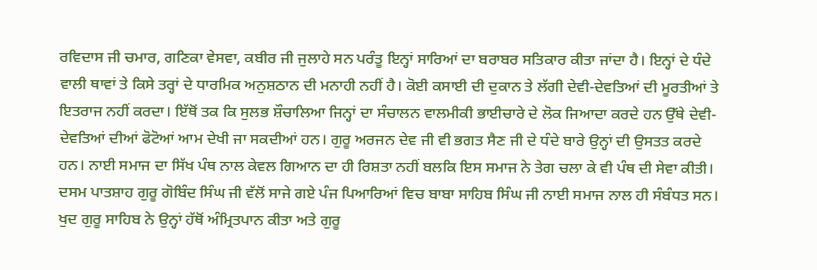ਰਵਿਦਾਸ ਜੀ ਚਮਾਰ, ਗਣਿਕਾ ਵੇਸਵਾ, ਕਬੀਰ ਜੀ ਜੁਲਾਹੇ ਸਨ ਪਰੰਤੂ ਇਨ੍ਹਾਂ ਸਾਰਿਆਂ ਦਾ ਬਰਾਬਰ ਸਤਿਕਾਰ ਕੀਤਾ ਜਾਂਦਾ ਹੈ। ਇਨ੍ਹਾਂ ਦੇ ਧੰਦੇ ਵਾਲੀ ਥਾਵਾਂ ਤੇ ਕਿਸੇ ਤਰ੍ਹਾਂ ਦੇ ਧਾਰਮਿਕ ਅਨੁਸ਼ਠਾਨ ਦੀ ਮਨਾਹੀ ਨਹੀਂ ਹੈ। ਕੋਈ ਕਸਾਈ ਦੀ ਦੁਕਾਨ ਤੇ ਲੱਗੀ ਦੇਵੀ-ਦੇਵਤਿਆਂ ਦੀ ਮੂਰਤੀਆਂ ਤੇ ਇਤਰਾਜ ਨਹੀਂ ਕਰਦਾ। ਇੱਥੋਂ ਤਕ ਕਿ ਸੁਲਭ ਸ਼ੌਚਾਲਿਆ ਜਿਨ੍ਹਾਂ ਦਾ ਸੰਚਾਲਨ ਵਾਲਮੀਕੀ ਭਾਈਚਾਰੇ ਦੇ ਲੋਕ ਜਿਆਦਾ ਕਰਦੇ ਹਨ ਉੱਥੇ ਦੇਵੀ-ਦੇਵਤਿਆਂ ਦੀਆਂ ਫੋਟੋਆਂ ਆਮ ਦੇਖੀ ਜਾ ਸਕਦੀਆਂ ਹਨ। ਗੁਰੂ ਅਰਜਨ ਦੇਵ ਜੀ ਵੀ ਭਗਤ ਸੈਣ ਜੀ ਦੇ ਧੰਦੇ ਬਾਰੇ ਉਨ੍ਹਾਂ ਦੀ ਉਸਤਤ ਕਰਦੇ ਹਨ। ਨਾਈ ਸਮਾਜ ਦਾ ਸਿੱਖ ਪੰਥ ਨਾਲ ਕੇਵਲ ਗਿਆਨ ਦਾ ਹੀ ਰਿਸ਼ਤਾ ਨਹੀਂ ਬਲਕਿ ਇਸ ਸਮਾਜ ਨੇ ਤੇਗ ਚਲਾ ਕੇ ਵੀ ਪੰਥ ਦੀ ਸੇਵਾ ਕੀਤੀ। ਦਸਮ ਪਾਤਸ਼ਾਹ ਗੁਰੂ ਗੋਬਿੰਦ ਸਿੰਘ ਜੀ ਵੱਲੋਂ ਸਾਜੇ ਗਏ ਪੰਜ ਪਿਆਰਿਆਂ ਵਿਚ ਬਾਬਾ ਸਾਹਿਬ ਸਿੰਘ ਜੀ ਨਾਈ ਸਮਾਜ ਨਾਲ ਹੀ ਸੰਬੰਧਤ ਸਨ। ਖੁਦ ਗੁਰੂ ਸਾਹਿਬ ਨੇ ਉਨ੍ਹਾਂ ਹੱਥੋਂ ਅੰਮ੍ਰਿਤਪਾਨ ਕੀਤਾ ਅਤੇ ਗੁਰੂ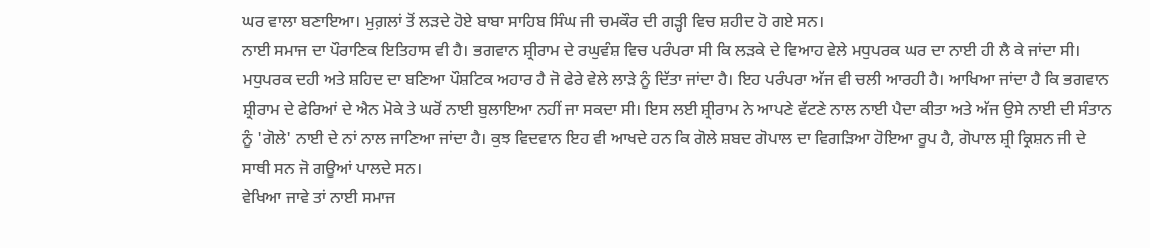ਘਰ ਵਾਲਾ ਬਣਾਇਆ। ਮੁਗ਼ਲਾਂ ਤੋਂ ਲੜਦੇ ਹੋਏ ਬਾਬਾ ਸਾਹਿਬ ਸਿੰਘ ਜੀ ਚਮਕੌਰ ਦੀ ਗੜ੍ਹੀ ਵਿਚ ਸ਼ਹੀਦ ਹੋ ਗਏ ਸਨ।
ਨਾਈ ਸਮਾਜ ਦਾ ਪੌਰਾਣਿਕ ਇਤਿਹਾਸ ਵੀ ਹੈ। ਭਗਵਾਨ ਸ਼੍ਰੀਰਾਮ ਦੇ ਰਘੁਵੰਸ਼ ਵਿਚ ਪਰੰਪਰਾ ਸੀ ਕਿ ਲੜਕੇ ਦੇ ਵਿਆਹ ਵੇਲੇ ਮਧੁਪਰਕ ਘਰ ਦਾ ਨਾਈ ਹੀ ਲੈ ਕੇ ਜਾਂਦਾ ਸੀ। ਮਧੁਪਰਕ ਦਹੀ ਅਤੇ ਸ਼ਹਿਦ ਦਾ ਬਣਿਆ ਪੌਸ਼ਟਿਕ ਅਹਾਰ ਹੈ ਜੋ ਫੇਰੇ ਵੇਲੇ ਲਾੜੇ ਨੂੰ ਦਿੱਤਾ ਜਾਂਦਾ ਹੈ। ਇਹ ਪਰੰਪਰਾ ਅੱਜ ਵੀ ਚਲੀ ਆਰਹੀ ਹੈ। ਆਖਿਆ ਜਾਂਦਾ ਹੈ ਕਿ ਭਗਵਾਨ ਸ਼੍ਰੀਰਾਮ ਦੇ ਫੇਰਿਆਂ ਦੇ ਐਨ ਮੋਕੇ ਤੇ ਘਰੋਂ ਨਾਈ ਬੁਲਾਇਆ ਨਹੀਂ ਜਾ ਸਕਦਾ ਸੀ। ਇਸ ਲਈ ਸ਼੍ਰੀਰਾਮ ਨੇ ਆਪਣੇ ਵੱਟਣੇ ਨਾਲ ਨਾਈ ਪੈਦਾ ਕੀਤਾ ਅਤੇ ਅੱਜ ਉਸੇ ਨਾਈ ਦੀ ਸੰਤਾਨ ਨੂੰ 'ਗੋਲੇ' ਨਾਈ ਦੇ ਨਾਂ ਨਾਲ ਜਾਣਿਆ ਜਾਂਦਾ ਹੈ। ਕੁਝ ਵਿਦਵਾਨ ਇਹ ਵੀ ਆਖਦੇ ਹਨ ਕਿ ਗੋਲੇ ਸ਼ਬਦ ਗੋਪਾਲ ਦਾ ਵਿਗੜਿਆ ਹੋਇਆ ਰੂਪ ਹੈ, ਗੋਪਾਲ ਸ਼੍ਰੀ ਕ੍ਰਿਸ਼ਨ ਜੀ ਦੇ ਸਾਥੀ ਸਨ ਜੋ ਗਊਆਂ ਪਾਲਦੇ ਸਨ।
ਵੇਖਿਆ ਜਾਵੇ ਤਾਂ ਨਾਈ ਸਮਾਜ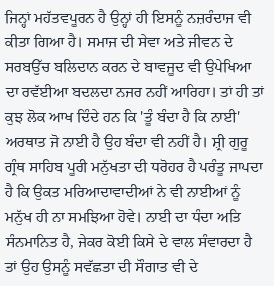ਜਿਨ੍ਹਾਂ ਮਹੱਤਵਪੂਰਨ ਹੈ ਉਨ੍ਹਾਂ ਹੀ ਇਸਨੂੰ ਨਜ਼ਰੰਦਾਜ ਵੀ ਕੀਤਾ ਗਿਆ ਹੈ। ਸਮਾਜ ਦੀ ਸੇਵਾ ਅਤੇ ਜੀਵਨ ਦੇ ਸਰਬਉੱਚ ਬਲਿਦਾਨ ਕਰਨ ਦੇ ਬਾਵਜੂਦ ਵੀ ਉਪੇਖਿਆ ਦਾ ਰਵੱਈਆ ਬਦਲਦਾ ਨਜਰ ਨਹੀਂ ਆਰਿਹਾ। ਤਾਂ ਹੀ ਤਾਂ ਕੁਝ ਲੋਕ ਆਖ ਦਿੰਦੇ ਹਨ ਕਿ 'ਤੂੰ ਬੰਦਾ ਹੈ ਕਿ ਨਾਈ' ਅਰਥਾਤ ਜੋ ਨਾਈ ਹੈ ਉਹ ਬੰਦਾ ਵੀ ਨਹੀਂ ਹੈ। ਸ਼੍ਰੀ ਗੁਰੂ ਗ੍ਰੰਥ ਸਾਹਿਬ ਪੂਰੀ ਮਨੁੱਖਤਾ ਦੀ ਧਰੋਹਰ ਹੈ ਪਰੰਤੂ ਜਾਪਦਾ ਹੈ ਕਿ ਉਕਤ ਮਰਿਆਦਾਵਾਦੀਆਂ ਨੇ ਵੀ ਨਾਈਆਂ ਨੂੰ ਮਨੁੱਖ ਹੀ ਨਾ ਸਮਝਿਆ ਹੋਵੇ। ਨਾਈ ਦਾ ਧੰਦਾ ਅਤਿ ਸੰਨਮਾਨਿਤ ਹੈ, ਜੇਕਰ ਕੋਈ ਕਿਸੇ ਦੇ ਵਾਲ ਸੰਵਾਰਦਾ ਹੈ ਤਾਂ ਉਹ ਉਸਨੂੰ ਸਵੱਛਤਾ ਦੀ ਸੌਗਾਤ ਵੀ ਦੇ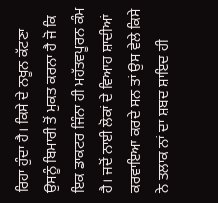ਰਿਹਾ ਹੁੰਦਾ ਹੈ। ਕਿਸੇ ਦੇ ਨਖੂਨ ਕੱਟਣਾ ਉਸਨੂੰ ਬਿਮਾਰੀ ਤੋਂ ਮੁਕਤ ਕਰਨਾ ਹੈ ਜੋ ਕਿ ਇਕ ਡਾਕਟਰ ਜਿੰਨਾ ਹੀ ਮਹੱਤਵਪੂਰਨ ਕੰਮ ਹੈ। ਜਦੋਂ ਨਾਈ ਲੋਕਾਂ ਦੇ ਵਿਆਹ ਸ਼ਾਦੀਆਂ ਕਰਵਾਇਆ ਕਰਦੇ ਸਨ ਤਾਂ ਉਸ ਵੇਲੇ ਕਿਸੇ ਨੇ ਤਲਾਕ ਨਾਂ ਦਾ ਸ਼ਬਦ ਸ਼ਾਇਦ ਹੀ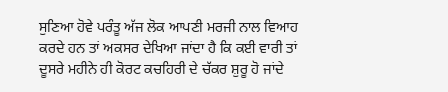ਸੁਣਿਆ ਹੋਵੇ ਪਰੰਤੂ ਅੱਜ ਲੋਕ ਆਪਣੀ ਮਰਜੀ ਨਾਲ ਵਿਆਹ ਕਰਦੇ ਹਨ ਤਾਂ ਅਕਸਰ ਦੇਖਿਆ ਜਾਂਦਾ ਹੈ ਕਿ ਕਈ ਵਾਰੀ ਤਾਂ ਦੂਸਰੇ ਮਹੀਨੇ ਹੀ ਕੋਰਟ ਕਚਹਿਰੀ ਦੇ ਚੱਕਰ ਸ਼ੁਰੂ ਹੋ ਜਾਂਦੇ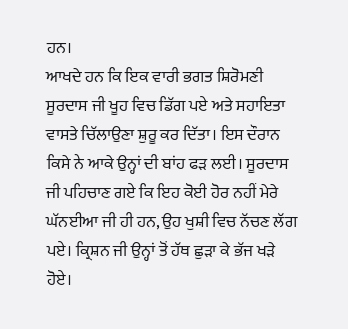ਹਨ।
ਆਖਦੇ ਹਨ ਕਿ ਇਕ ਵਾਰੀ ਭਗਤ ਸ਼ਿਰੋਮਣੀ ਸੂਰਦਾਸ ਜੀ ਖੂਹ ਵਿਚ ਡਿੱਗ ਪਏ ਅਤੇ ਸਹਾਇਤਾ ਵਾਸਤੇ ਚਿੱਲਾਉਣਾ ਸ਼ੁਰੂ ਕਰ ਦਿੱਤਾ। ਇਸ ਦੌਰਾਨ ਕਿਸੇ ਨੇ ਆਕੇ ਉਨ੍ਹਾਂ ਦੀ ਬਾਂਹ ਫੜ ਲਈ। ਸੂਰਦਾਸ ਜੀ ਪਹਿਚਾਣ ਗਏ ਕਿ ਇਹ ਕੋਈ ਹੋਰ ਨਹੀਂ ਮੇਰੇ ਘੱਨਈਆ ਜੀ ਹੀ ਹਨ, ਉਹ ਖੁਸ਼ੀ ਵਿਚ ਨੱਚਣ ਲੱਗ ਪਏ। ਕ੍ਰਿਸ਼ਨ ਜੀ ਉਨ੍ਹਾਂ ਤੋਂ ਹੱਥ ਛੁੜਾ ਕੇ ਭੱਜ ਖੜੇ ਹੋਏ।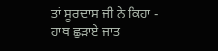ਤਾਂ ਸੂਰਦਾਸ ਜੀ ਨੇ ਕਿਹਾ -
ਹਾਥ ਛੁੜਾਏ ਜਾਤ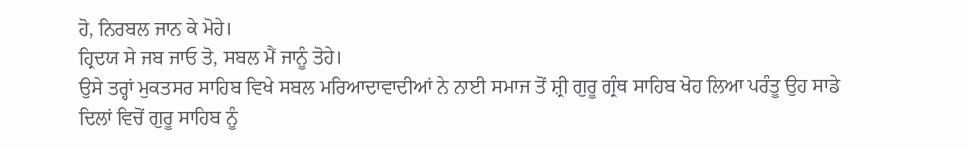ਹੋ, ਨਿਰਬਲ ਜਾਨ ਕੇ ਮੋਹੇ।
ਹ੍ਰਿਦਯ ਸੇ ਜਬ ਜਾਓ ਤੋ, ਸਬਲ ਮੈਂ ਜਾਨੂੰ ਤੋਹੇ।
ਉਸੇ ਤਰ੍ਹਾਂ ਮੁਕਤਸਰ ਸਾਹਿਬ ਵਿਖੇ ਸਬਲ ਮਰਿਆਦਾਵਾਦੀਆਂ ਨੇ ਨਾਈ ਸਮਾਜ ਤੋਂ ਸ਼੍ਰੀ ਗੁਰੂ ਗ੍ਰੰਥ ਸਾਹਿਬ ਖੋਹ ਲਿਆ ਪਰੰਤੂ ਉਹ ਸਾਡੇ ਦਿਲਾਂ ਵਿਚੋਂ ਗੁਰੂ ਸਾਹਿਬ ਨੂੰ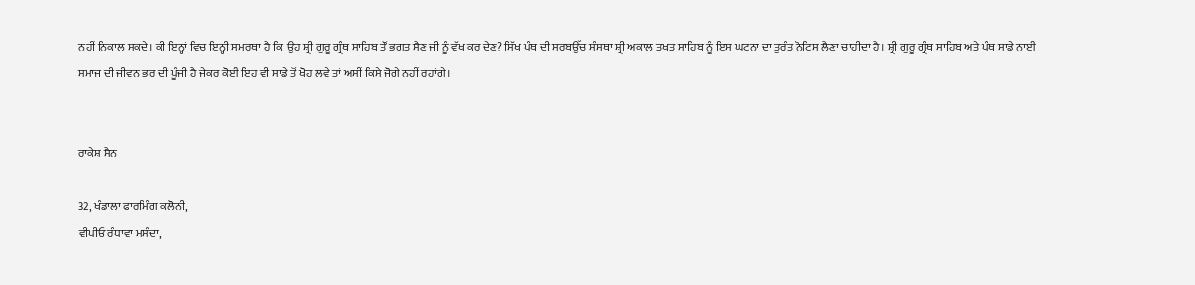ਨਹੀਂ ਨਿਕਾਲ ਸਕਦੇ। ਕੀ ਇਨ੍ਹਾਂ ਵਿਚ ਇਨ੍ਹੀ ਸਮਰਥਾ ਹੈ ਕਿ  ਉਹ ਸ਼੍ਰੀ ਗੁਰੂ ਗ੍ਰੰਥ ਸਾਹਿਬ ਤੌਂ ਭਗਤ ਸੈਣ ਜੀ ਨੂੰ ਵੱਖ ਕਰ ਦੇਣ? ਸਿੱਖ ਪੰਥ ਦੀ ਸਰਬਉੱਚ ਸੰਸਥਾ ਸ਼੍ਰੀ ਅਕਾਲ ਤਖਤ ਸਾਹਿਬ ਨੂੰ ਇਸ ਘਟਨਾ ਦਾ ਤੁਰੰਤ ਨੋਟਿਸ ਲੈਣਾ ਚਾਹੀਦਾ ਹੈ। ਸ਼੍ਰੀ ਗੁਰੂ ਗ੍ਰੰਥ ਸਾਹਿਬ ਅਤੇ ਪੰਥ ਸਾਡੇ ਨਾਈ ਸਮਾਜ ਦੀ ਜੀਵਨ ਭਰ ਦੀ ਪੂੰਜੀ ਹੈ ਜੇਕਰ ਕੋਈ ਇਹ ਵੀ ਸਾਡੇ ਤੋਂ ਖੋਹ ਲਵੇ ਤਾਂ ਅਸੀਂ ਕਿਸੇ ਜੋਗੇ ਨਹੀਂ ਰਹਾਂਗੇ।


ਰਾਕੇਸ਼ ਸੈਨ

32, ਖੰਡਾਲਾ ਫਾਰਮਿੰਗ ਕਲੋਨੀ,
ਵੀਪੀਓ ਰੰਧਾਵਾ ਮਸੰਦਾ,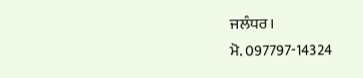ਜਲੰਧਰ।
ਮੋ. 097797-14324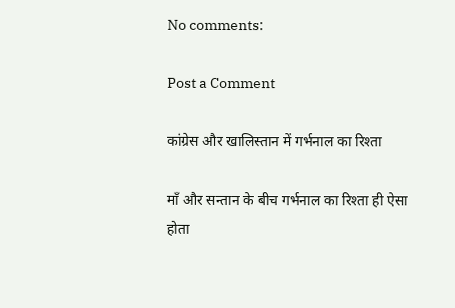No comments:

Post a Comment

कांग्रेस और खालिस्तान में गर्भनाल का रिश्ता

माँ और सन्तान के बीच गर्भनाल का रिश्ता ही ऐसा होता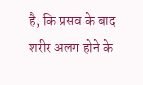है, कि प्रसव के बाद शरीर अलग होने के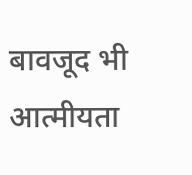बावजूद भी आत्मीयता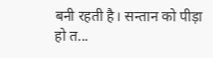बनी रहती है। सन्तान को पीड़ा हो त...